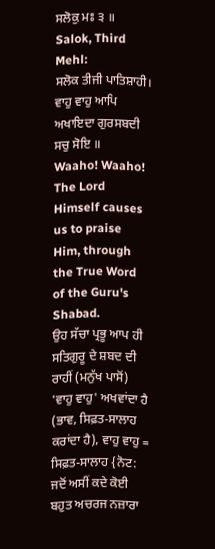ਸਲੋਕੁ ਮਃ ੩ ॥
Salok, Third Mehl:
ਸਲੋਕ ਤੀਜੀ ਪਾਤਿਸ਼ਾਹੀ।
ਵਾਹੁ ਵਾਹੁ ਆਪਿ ਅਖਾਇਦਾ ਗੁਰਸਬਦੀ ਸਚੁ ਸੋਇ ॥
Waaho! Waaho! The Lord Himself causes us to praise Him, through the True Word of the Guru's Shabad.
ਉਹ ਸੱਚਾ ਪ੍ਰਭੂ ਆਪ ਹੀ ਸਤਿਗੁਰੂ ਦੇ ਸ਼ਬਦ ਦੀ ਰਾਹੀਂ (ਮਨੁੱਖ ਪਾਸੋਂ) 'ਵਾਹੁ ਵਾਹੁ' ਅਖਵਾਂਦਾ ਹੈ (ਭਾਵ, ਸਿਫ਼ਤ-ਸਾਲਾਹ ਕਰਾਂਦਾ ਹੈ), ਵਾਹੁ ਵਾਹੁ = ਸਿਫ਼ਤ-ਸਾਲਾਹ {ਨੋਟ: ਜਦੋਂ ਅਸੀਂ ਕਦੇ ਕੋਈ ਬਹੁਤ ਅਚਰਜ ਨਜ਼ਾਰਾ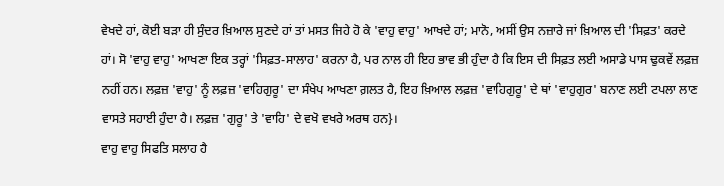ਵੇਖਦੇ ਹਾਂ, ਕੋਈ ਬੜਾ ਹੀ ਸੁੰਦਰ ਖ਼ਿਆਲ ਸੁਣਦੇ ਹਾਂ ਤਾਂ ਮਸਤ ਜਿਹੇ ਹੋ ਕੇ 'ਵਾਹੁ ਵਾਹੁ' ਆਖਦੇ ਹਾਂ; ਮਾਨੋ, ਅਸੀਂ ਉਸ ਨਜ਼ਾਰੇ ਜਾਂ ਖ਼ਿਆਲ ਦੀ 'ਸਿਫ਼ਤ' ਕਰਦੇ ਹਾਂ। ਸੋ 'ਵਾਹੁ ਵਾਹੁ' ਆਖਣਾ ਇਕ ਤਰ੍ਹਾਂ 'ਸਿਫ਼ਤ-ਸਾਲਾਹ' ਕਰਨਾ ਹੈ, ਪਰ ਨਾਲ ਹੀ ਇਹ ਭਾਵ ਭੀ ਹੁੰਦਾ ਹੈ ਕਿ ਇਸ ਦੀ ਸਿਫ਼ਤ ਲਈ ਅਸਾਡੇ ਪਾਸ ਢੁਕਵੇਂ ਲਫ਼ਜ਼ ਨਹੀਂ ਹਨ। ਲਫ਼ਜ਼ 'ਵਾਹੁ' ਨੂੰ ਲਫ਼ਜ਼ 'ਵਾਹਿਗੁਰੂ' ਦਾ ਸੰਖੇਪ ਆਖਣਾ ਗ਼ਲਤ ਹੈ, ਇਹ ਖ਼ਿਆਲ ਲਫ਼ਜ਼ 'ਵਾਹਿਗੁਰੂ' ਦੇ ਥਾਂ 'ਵਾਹੁਗੁਰ' ਬਨਾਣ ਲਈ ਟਪਲਾ ਲਾਣ ਵਾਸਤੇ ਸਹਾਈ ਹੁੰਦਾ ਹੈ। ਲਫ਼ਜ਼ 'ਗੁਰੂ' ਤੇ 'ਵਾਹਿ' ਦੇ ਵਖੋ ਵਖਰੇ ਅਰਥ ਹਨ}।
ਵਾਹੁ ਵਾਹੁ ਸਿਫਤਿ ਸਲਾਹ ਹੈ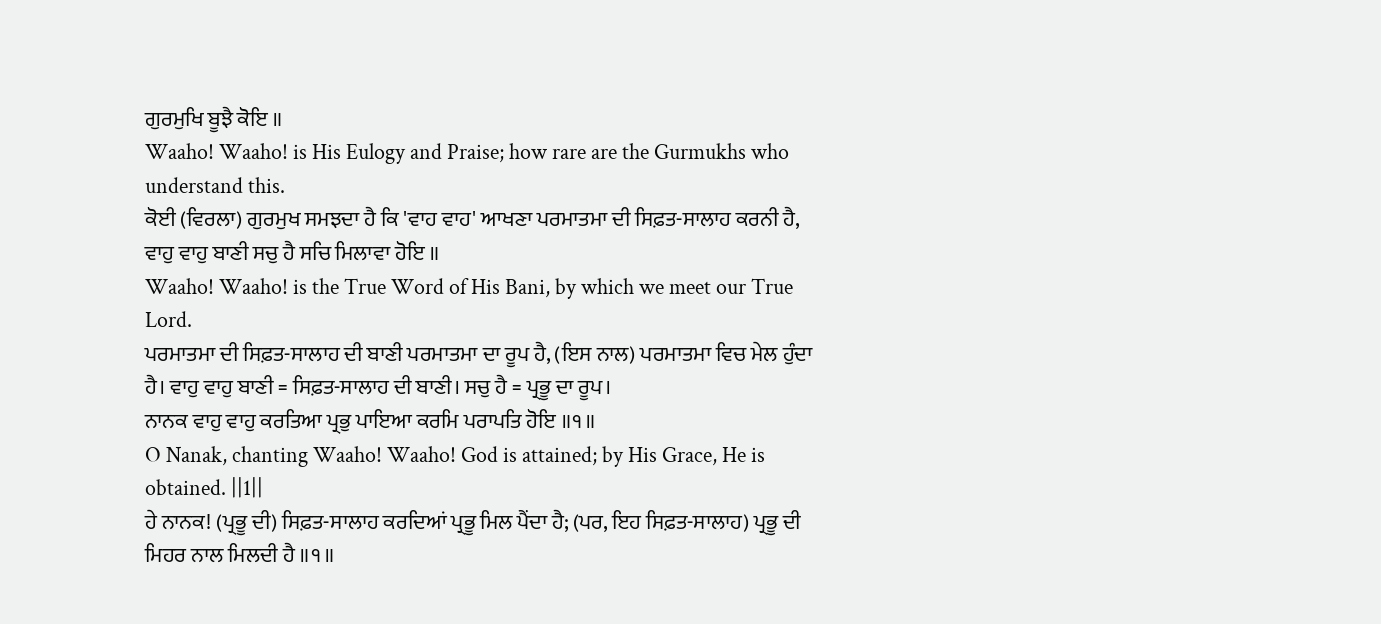ਗੁਰਮੁਖਿ ਬੂਝੈ ਕੋਇ ॥
Waaho! Waaho! is His Eulogy and Praise; how rare are the Gurmukhs who understand this.
ਕੋਈ (ਵਿਰਲਾ) ਗੁਰਮੁਖ ਸਮਝਦਾ ਹੈ ਕਿ 'ਵਾਹ ਵਾਹ' ਆਖਣਾ ਪਰਮਾਤਮਾ ਦੀ ਸਿਫ਼ਤ-ਸਾਲਾਹ ਕਰਨੀ ਹੈ,
ਵਾਹੁ ਵਾਹੁ ਬਾਣੀ ਸਚੁ ਹੈ ਸਚਿ ਮਿਲਾਵਾ ਹੋਇ ॥
Waaho! Waaho! is the True Word of His Bani, by which we meet our True Lord.
ਪਰਮਾਤਮਾ ਦੀ ਸਿਫ਼ਤ-ਸਾਲਾਹ ਦੀ ਬਾਣੀ ਪਰਮਾਤਮਾ ਦਾ ਰੂਪ ਹੈ, (ਇਸ ਨਾਲ) ਪਰਮਾਤਮਾ ਵਿਚ ਮੇਲ ਹੁੰਦਾ ਹੈ। ਵਾਹੁ ਵਾਹੁ ਬਾਣੀ = ਸਿਫ਼ਤ-ਸਾਲਾਹ ਦੀ ਬਾਣੀ। ਸਚੁ ਹੈ = ਪ੍ਰਭੂ ਦਾ ਰੂਪ।
ਨਾਨਕ ਵਾਹੁ ਵਾਹੁ ਕਰਤਿਆ ਪ੍ਰਭੁ ਪਾਇਆ ਕਰਮਿ ਪਰਾਪਤਿ ਹੋਇ ॥੧॥
O Nanak, chanting Waaho! Waaho! God is attained; by His Grace, He is obtained. ||1||
ਹੇ ਨਾਨਕ! (ਪ੍ਰਭੂ ਦੀ) ਸਿਫ਼ਤ-ਸਾਲਾਹ ਕਰਦਿਆਂ ਪ੍ਰਭੂ ਮਿਲ ਪੈਂਦਾ ਹੈ; (ਪਰ, ਇਹ ਸਿਫ਼ਤ-ਸਾਲਾਹ) ਪ੍ਰਭੂ ਦੀ ਮਿਹਰ ਨਾਲ ਮਿਲਦੀ ਹੈ ॥੧॥